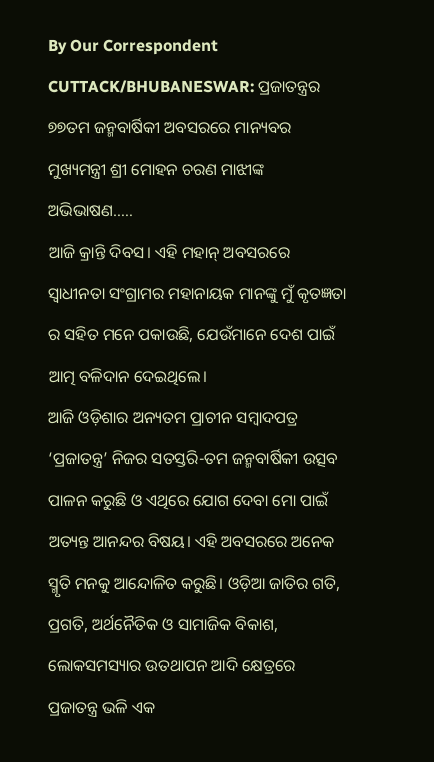By Our Correspondent
CUTTACK/BHUBANESWAR: ପ୍ରଜାତନ୍ତ୍ରର ୭୭ତମ ଜନ୍ମବାର୍ଷିକୀ ଅବସରରେ ମାନ୍ୟବର ମୁଖ୍ୟମନ୍ତ୍ରୀ ଶ୍ରୀ ମୋହନ ଚରଣ ମାଝୀଙ୍କ ଅଭିଭାଷଣ…..
ଆଜି କ୍ରାନ୍ତି ଦିବସ। ଏହି ମହାନ୍ ଅବସରରେ ସ୍ଵାଧୀନତା ସଂଗ୍ରାମର ମହାନାୟକ ମାନଙ୍କୁ ମୁଁ କୃତଜ୍ଞତା ର ସହିତ ମନେ ପକାଉଛି, ଯେଉଁମାନେ ଦେଶ ପାଇଁ ଆତ୍ମ ବଳିଦାନ ଦେଇଥିଲେ।
ଆଜି ଓଡ଼ିଶାର ଅନ୍ୟତମ ପ୍ରାଚୀନ ସମ୍ବାଦପତ୍ର ‘ପ୍ରଜାତନ୍ତ୍ର’ ନିଜର ସତସ୍ତରି-ତମ ଜନ୍ମବାର୍ଷିକୀ ଉତ୍ସବ ପାଳନ କରୁଛି ଓ ଏଥିରେ ଯୋଗ ଦେବା ମୋ ପାଇଁ ଅତ୍ୟନ୍ତ ଆନନ୍ଦର ବିଷୟ। ଏହି ଅବସରରେ ଅନେକ ସ୍ମୃତି ମନକୁ ଆନ୍ଦୋଳିତ କରୁଛି। ଓଡ଼ିଆ ଜାତିର ଗତି, ପ୍ରଗତି, ଅର୍ଥନୈତିକ ଓ ସାମାଜିକ ବିକାଶ, ଲୋକସମସ୍ୟାର ଉତଥାପନ ଆଦି କ୍ଷେତ୍ରରେ ପ୍ରଜାତନ୍ତ୍ର ଭଳି ଏକ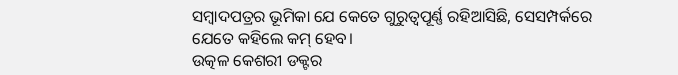ସମ୍ୱାଦପତ୍ରର ଭୂମିକା ଯେ କେତେ ଗୁରୁତ୍ବପୂର୍ଣ୍ଣ ରହିଆସିଛି, ସେସମ୍ପର୍କରେ ଯେତେ କହିଲେ କମ୍ ହେବ।
ଉତ୍କଳ କେଶରୀ ଡକ୍ଟର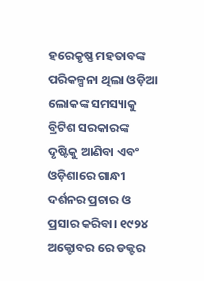ହରେକୃଷ୍ଣ ମହତାବଙ୍କ ପରିକଳ୍ପନା ଥିଲା ଓଡ଼ିଆ ଲୋକଙ୍କ ସମସ୍ୟାକୁ ବ୍ରିଟିଶ ସରକାରଙ୍କ ଦୃଷ୍ଟିକୁ ଆଣିବା ଏବଂ ଓଡ଼ିଶାରେ ଗାନ୍ଧୀ ଦର୍ଶନର ପ୍ରଚାର ଓ ପ୍ରସାର କରିବା। ୧୯୨୪ ଅକ୍ଟୋବର ରେ ଡକ୍ଟର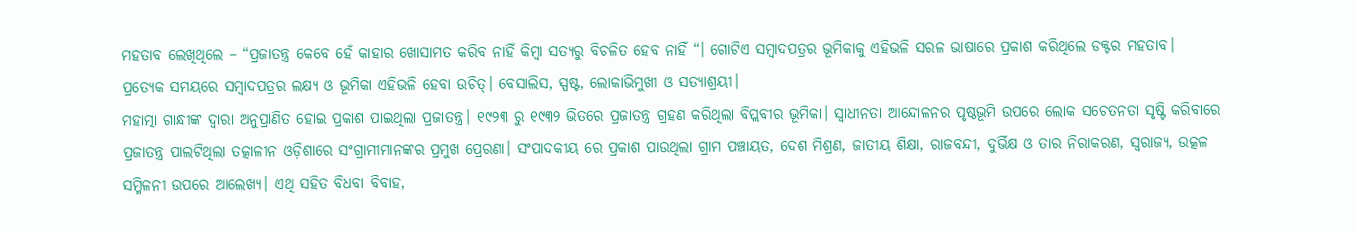ମହତାବ ଲେଖିଥିଲେ – “ପ୍ରଜାତନ୍ତ୍ର କେବେ ହେଁ କାହାର ଖୋସାମତ କରିବ ନାହିଁ କିମ୍ବା ସତ୍ୟରୁ ବିଚଳିତ ହେବ ନାହିଁ “। ଗୋଟିଏ ସମ୍ବାଦପତ୍ରର ଭୂମିକାକୁ ଏହିଭଳି ସରଳ ଭାଷାରେ ପ୍ରକାଶ କରିଥିଲେ ଡକ୍ଟର ମହତାବ। ପ୍ରତ୍ୟେକ ସମୟରେ ସମ୍ବାଦପତ୍ରର ଲକ୍ଷ୍ୟ ଓ ଭୂମିକା ଏହିଭଳି ହେବା ଉଚିତ୍। ବେସାଲିସ, ସ୍ପଷ୍ଟ, ଲୋକାଭିମୁଖୀ ଓ ସତ୍ୟାଶ୍ରୟୀ।
ମହାତ୍ମା ଗାନ୍ଧୀଙ୍କ ଦ୍ଵାରା ଅନୁପ୍ରାଣିତ ହୋଇ ପ୍ରକାଶ ପାଇଥିଲା ପ୍ରଜାତନ୍ତ୍ର। ୧୯୨୩ ରୁ ୧୯୩୨ ଭିତରେ ପ୍ରଜାତନ୍ତ୍ର ଗ୍ରହଣ କରିଥିଲା ବିପ୍ଲବୀର ଭୂମିକା। ସ୍ୱାଧୀନତା ଆନ୍ଦୋଳନର ପୃଷ୍ଠଭୂମି ଉପରେ ଲୋକ ସଚେତନତା ସୃଷ୍ଟି କରିବାରେ ପ୍ରଜାତନ୍ତ୍ର ପାଲଟିଥିଲା ତତ୍କାଳୀନ ଓଡ଼ିଶାରେ ସଂଗ୍ରାମୀମାନଙ୍କର ପ୍ରମୁଖ ପ୍ରେରଣା। ସଂପାଦକୀୟ ରେ ପ୍ରକାଶ ପାଉଥିଲା ଗ୍ରାମ ପଞ୍ଚାୟତ, ଦେଶ ମିଶ୍ରଣ, ଜାତୀୟ ଶିକ୍ଷା, ରାଜବନ୍ଦୀ, ଦୁର୍ଭିକ୍ଷ ଓ ତାର ନିରାକରଣ, ସ୍ଵରାଜ୍ୟ, ଉତ୍କଳ ସମ୍ମିଳନୀ ଉପରେ ଆଲେଖ୍ୟ। ଏଥି ସହିତ ବିଧବା ବିବାହ,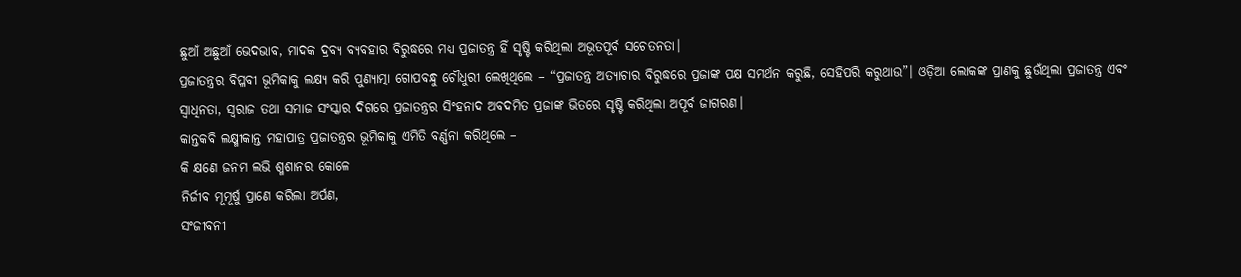ଛୁଆଁ ଅଛୁଆଁ ଭେଦଭାବ, ମାଦକ ଦ୍ରବ୍ୟ ବ୍ୟବହାର ବିରୁଦ୍ଧରେ ମଧ୍ୟ ପ୍ରଜାତନ୍ତ୍ର ହିଁ ସୃଷ୍ଟି କରିଥିଲା ଅଭୂତପୂର୍ବ ସଚେତନତା।
ପ୍ରଜାତନ୍ତ୍ରର ବିପ୍ଳବୀ ଭୂମିକାକୁ ଲକ୍ଷ୍ୟ କରି ପୁଣ୍ୟାତ୍ମା ଗୋପବନ୍ଧୁ ଚୌଧୁରୀ ଲେଖିଥିଲେ – “ପ୍ରଜାତନ୍ତ୍ର ଅତ୍ୟାଚାର ବିରୁଦ୍ଧରେ ପ୍ରଜାଙ୍କ ପକ୍ଷ ସମର୍ଥନ କରୁଛି, ସେହିପରି କରୁଥାଉ”। ଓଡ଼ିଆ ଲୋକଙ୍କ ପ୍ରାଣକୁ ଛୁଉଁଥିଲା ପ୍ରଜାତନ୍ତ୍ର ଏବଂ ସ୍ବାଧିନତା, ସ୍ବରାଜ ତଥା ସମାଜ ସଂସ୍କାର ଦିଗରେ ପ୍ରଜାତନ୍ତ୍ରର ସିଂହନାଦ ଅବଦମିତ ପ୍ରଜାଙ୍କ ଭିତରେ ସୃଷ୍ଟି କରିଥିଲା ଅପୂର୍ବ ଜାଗରଣ।
କାନ୍ତକବି ଲକ୍ଷ୍ମୀକାନ୍ତ ମହାପାତ୍ର ପ୍ରଜାତନ୍ତ୍ରର ଭୂମିକାକୁ ଏମିତି ବର୍ଣ୍ଣନା କରିଥିଲେ –
କି କ୍ଷଣେ ଜନମ ଲଭି ଶ୍ମଶାନର କୋଳେ
ନିର୍ଜୀବ ମୂମୂର୍ଷୁ ପ୍ରାଣେ କରିଲା ଅର୍ପଣ,
ସଂଜୀବନୀ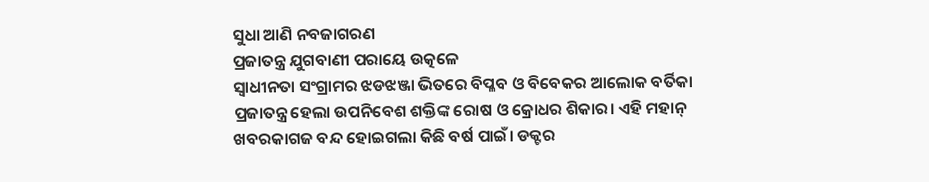ସୁଧା ଆଣି ନବଜାଗରଣ
ପ୍ରଜାତନ୍ତ୍ର ଯୁଗବାଣୀ ପରାୟେ ଉତ୍କଳେ
ସ୍ୱାଧୀନତା ସଂଗ୍ରାମର ଝଡଝଞ୍ଜା ଭିତରେ ବିପ୍ଳବ ଓ ବିବେକର ଆଲୋକ ବର୍ତିକା ପ୍ରଜାତନ୍ତ୍ର ହେଲା ଉପନିବେଶ ଶକ୍ତିଙ୍କ ରୋଷ ଓ କ୍ରୋଧର ଶିକାର। ଏହି ମହାନ୍ ଖବରକାଗଜ ବନ୍ଦ ହୋଇଗଲା କିଛି ବର୍ଷ ପାଇଁ। ଡକ୍ଟର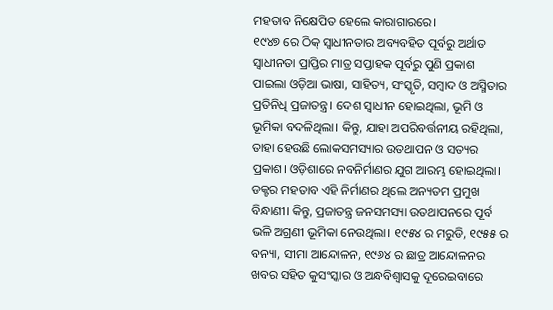ମହତାବ ନିକ୍ଷେପିତ ହେଲେ କାରାଗାରରେ।
୧୯୪୭ ରେ ଠିକ୍ ସ୍ବାଧୀନତାର ଅବ୍ୟବହିତ ପୂର୍ବରୁ ଅର୍ଥାତ ସ୍ଵାଧୀନତା ପ୍ରାପ୍ତିର ମାତ୍ର ସପ୍ତାହକ ପୂର୍ବରୁ ପୁଣି ପ୍ରକାଶ ପାଇଲା ଓଡ଼ିଆ ଭାଷା, ସାହିତ୍ୟ, ସଂସ୍କୃତି, ସମ୍ବାଦ ଓ ଅସ୍ମିତାର ପ୍ରତିନିଧି ପ୍ରଜାତନ୍ତ୍ର। ଦେଶ ସ୍ବାଧୀନ ହୋଇଥିଲା, ଭୂମି ଓ ଭୂମିକା ବଦଳିଥିଲା। କିନ୍ତୁ, ଯାହା ଅପରିବର୍ତ୍ତନୀୟ ରହିଥିଲା, ତାହା ହେଉଛି ଲୋକସମସ୍ୟାର ଉତଥାପନ ଓ ସତ୍ୟର ପ୍ରକାଶ। ଓଡ଼ିଶାରେ ନବନିର୍ମାଣର ଯୁଗ ଆରମ୍ଭ ହୋଇଥିଲା। ଡକ୍ଟର ମହତାବ ଏହି ନିର୍ମାଣର ଥିଲେ ଅନ୍ୟତମ ପ୍ରମୁଖ ବିନ୍ଧାଣୀ। କିନ୍ତୁ, ପ୍ରଜାତନ୍ତ୍ର ଜନସମସ୍ୟା ଉତଥାପନରେ ପୂର୍ବ ଭଳି ଅଗ୍ରଣୀ ଭୂମିକା ନେଉଥିଲା। ୧୯୫୪ ର ମରୁଡି, ୧୯୫୫ ର ବନ୍ୟା, ସୀମା ଆନ୍ଦୋଳନ, ୧୯୬୪ ର ଛାତ୍ର ଆନ୍ଦୋଳନର ଖବର ସହିତ କୁସଂସ୍କାର ଓ ଅନ୍ଧବିଶ୍ୱାସକୁ ଦୂରେଇବାରେ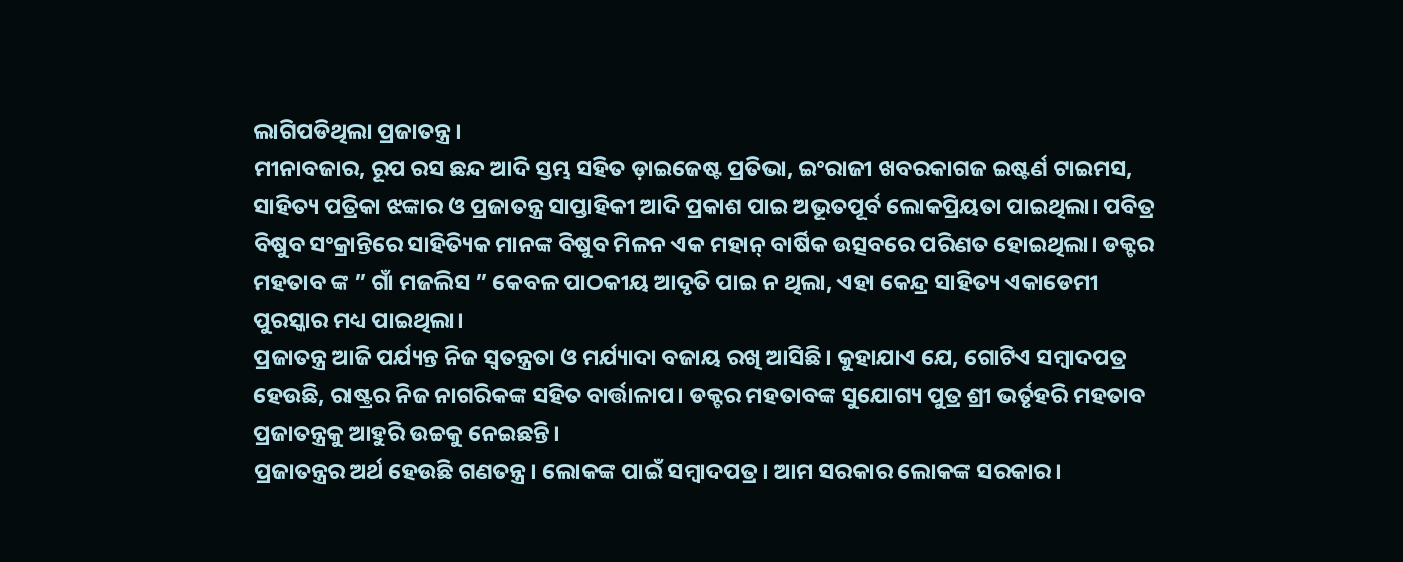ଲାଗିପଡିଥିଲା ପ୍ରଜାତନ୍ତ୍ର।
ମୀନାବଜାର, ରୂପ ରସ ଛନ୍ଦ ଆଦି ସ୍ତମ୍ଭ ସହିତ ଡ଼ାଇଜେଷ୍ଟ ପ୍ରତିଭା, ଇଂରାଜୀ ଖବରକାଗଜ ଇଷ୍ଟର୍ଣ ଟାଇମସ, ସାହିତ୍ୟ ପତ୍ରିକା ଝଙ୍କାର ଓ ପ୍ରଜାତନ୍ତ୍ର ସାପ୍ତାହିକୀ ଆଦି ପ୍ରକାଶ ପାଇ ଅଭୂତପୂର୍ବ ଲୋକପ୍ରିୟତା ପାଇଥିଲା। ପବିତ୍ର ବିଷୁବ ସଂକ୍ରାନ୍ତିରେ ସାହିତ୍ୟିକ ମାନଙ୍କ ବିଷୁବ ମିଳନ ଏକ ମହାନ୍ ବାର୍ଷିକ ଉତ୍ସବରେ ପରିଣତ ହୋଇଥିଲା। ଡକ୍ଟର ମହତାବ ଙ୍କ ” ଗାଁ ମଜଲିସ ” କେବଳ ପାଠକୀୟ ଆଦୃତି ପାଇ ନ ଥିଲା, ଏହା କେନ୍ଦ୍ର ସାହିତ୍ୟ ଏକାଡେମୀ ପୁରସ୍କାର ମଧ୍ୟ ପାଇଥିଲା।
ପ୍ରଜାତନ୍ତ୍ର ଆଜି ପର୍ଯ୍ୟନ୍ତ ନିଜ ସ୍ଵତନ୍ତ୍ରତା ଓ ମର୍ଯ୍ୟାଦା ବଜାୟ ରଖି ଆସିଛି। କୁହାଯାଏ ଯେ, ଗୋଟିଏ ସମ୍ବାଦପତ୍ର ହେଉଛି, ରାଷ୍ଟ୍ରର ନିଜ ନାଗରିକଙ୍କ ସହିତ ବାର୍ତ୍ତାଳାପ। ଡକ୍ଟର ମହତାବଙ୍କ ସୁଯୋଗ୍ୟ ପୁତ୍ର ଶ୍ରୀ ଭର୍ତୃହରି ମହତାବ ପ୍ରଜାତନ୍ତ୍ରକୁ ଆହୁରି ଉଚ୍ଚକୁ ନେଇଛନ୍ତି।
ପ୍ରଜାତନ୍ତ୍ରର ଅର୍ଥ ହେଉଛି ଗଣତନ୍ତ୍ର। ଲୋକଙ୍କ ପାଇଁ ସମ୍ବାଦପତ୍ର। ଆମ ସରକାର ଲୋକଙ୍କ ସରକାର।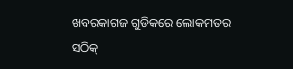ଖବରକାଗଜ ଗୁଡିକରେ ଲୋକମତର ସଠିକ୍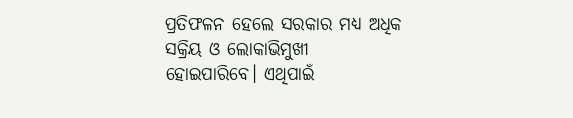ପ୍ରତିଫଳନ ହେଲେ ସରକାର ମଧ୍ୟ ଅଧିକ ସକ୍ରିୟ ଓ ଲୋକାଭିମୁଖୀ ହୋଇପାରିବେ। ଏଥିପାଇଁ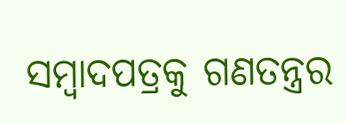ସମ୍ବାଦପତ୍ରକୁ ଗଣତନ୍ତ୍ରର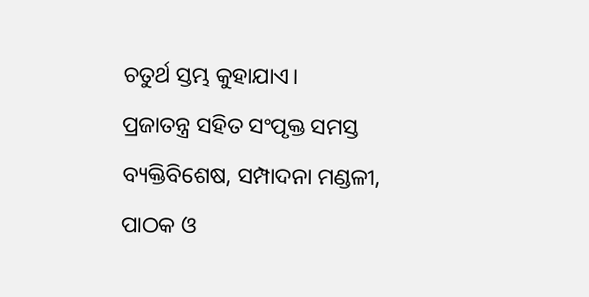ଚତୁର୍ଥ ସ୍ତମ୍ଭ କୁହାଯାଏ।
ପ୍ରଜାତନ୍ତ୍ର ସହିତ ସଂପୃକ୍ତ ସମସ୍ତ ବ୍ୟକ୍ତିବିଶେଷ, ସମ୍ପାଦନା ମଣ୍ଡଳୀ, ପାଠକ ଓ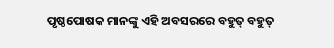ପୃଷ୍ଠପୋଷକ ମାନଙ୍କୁ ଏହି ଅବସରରେ ବହୁତ୍ ବହୁତ୍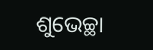ଶୁଭେଚ୍ଛା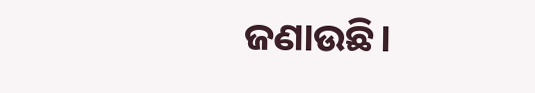ଜଣାଉଛି।